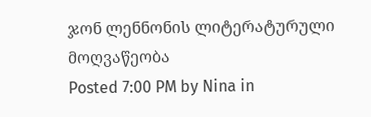ჯონ ლენნონის ლიტერატურული მოღვაწეობა
Posted 7:00 PM by Nina in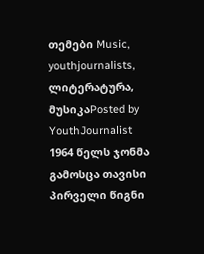თემები Music, youthjournalists, ლიტერატურა, მუსიკაPosted by YouthJournalist
1964 წელს ჯონმა გამოსცა თავისი პირველი წიგნი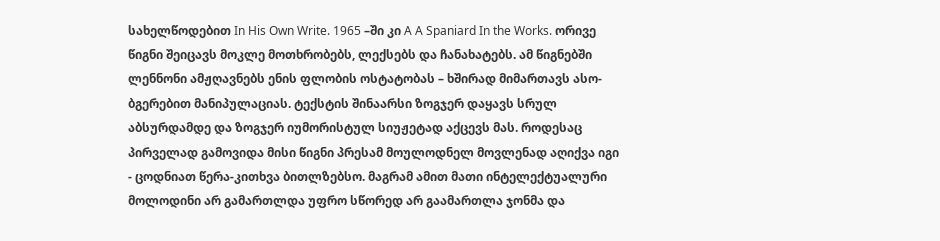სახელწოდებით In His Own Write. 1965 –ში კი A A Spaniard In the Works. ორივე წიგნი შეიცავს მოკლე მოთხრობებს, ლექსებს და ჩანახატებს. ამ წიგნებში ლენნონი ამჟღავნებს ენის ფლობის ოსტატობას – ხშირად მიმართავს ასო-ბგერებით მანიპულაციას. ტექსტის შინაარსი ზოგჯერ დაყავს სრულ აბსურდამდე და ზოგჯერ იუმორისტულ სიუჟეტად აქცევს მას. როდესაც პირველად გამოვიდა მისი წიგნი პრესამ მოულოდნელ მოვლენად აღიქვა იგი - ცოდნიათ წერა-კითხვა ბითლზებსო. მაგრამ ამით მათი ინტელექტუალური მოლოდინი არ გამართლდა უფრო სწორედ არ გაამართლა ჯონმა და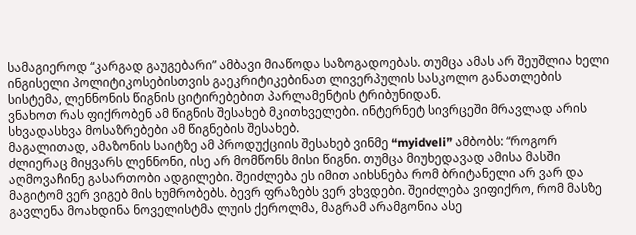სამაგიეროდ “კარგად გაუგებარი” ამბავი მიაწოდა საზოგადოებას. თუმცა ამას არ შეუშლია ხელი ინგისელი პოლიტიკოსებისთვის გაეკრიტიკებინათ ლივერპულის სასკოლო განათლების სისტემა, ლენნონის წიგნის ციტირებებით პარლამენტის ტრიბუნიდან.
ვნახოთ რას ფიქრობენ ამ წიგნის შესახებ მკითხველები. ინტერნეტ სივრცეში მრავლად არის სხვადასხვა მოსაზრებები ამ წიგნების შესახებ.
მაგალითად, ამაზონის საიტზე ამ პროდუქციის შესახებ ვინმე “myidveli” ამბობს: “როგორ ძლიერაც მიყვარს ლენნონი, ისე არ მომწონს მისი წიგნი. თუმცა მიუხედავად ამისა მასში აღმოვაჩინე გასართობი ადგილები. შეიძლება ეს იმით აიხსნება რომ ბრიტანელი არ ვარ და მაგიტომ ვერ ვიგებ მის ხუმრობებს. ბევრ ფრაზებს ვერ ვხვდები. შეიძლება ვიფიქრო, რომ მასზე გავლენა მოახდინა ნოველისტმა ლუის ქეროლმა, მაგრამ არამგონია ასე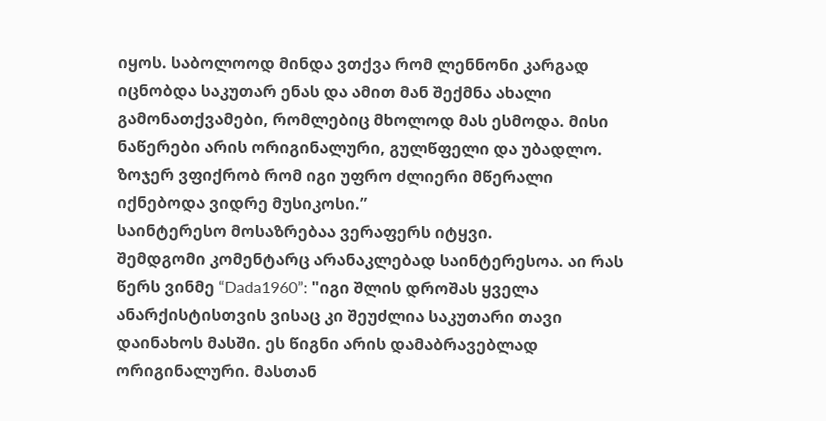იყოს. საბოლოოდ მინდა ვთქვა რომ ლენნონი კარგად იცნობდა საკუთარ ენას და ამით მან შექმნა ახალი გამონათქვამები, რომლებიც მხოლოდ მას ესმოდა. მისი ნაწერები არის ორიგინალური, გულწფელი და უბადლო. ზოჯერ ვფიქრობ რომ იგი უფრო ძლიერი მწერალი იქნებოდა ვიდრე მუსიკოსი.”
საინტერესო მოსაზრებაა ვერაფერს იტყვი.
შემდგომი კომენტარც არანაკლებად საინტერესოა. აი რას წერს ვინმე “Dada1960”: "იგი შლის დროშას ყველა ანარქისტისთვის ვისაც კი შეუძლია საკუთარი თავი დაინახოს მასში. ეს წიგნი არის დამაბრავებლად ორიგინალური. მასთან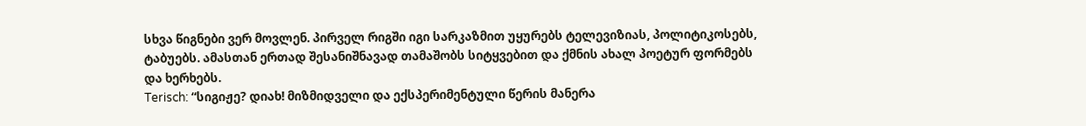სხვა წიგნები ვერ მოვლენ. პირველ რიგში იგი სარკაზმით უყურებს ტელევიზიას, პოლიტიკოსებს, ტაბუებს. ამასთან ერთად შესანიშნავად თამაშობს სიტყვებით და ქმნის ახალ პოეტურ ფორმებს და ხერხებს.
Terisch: “სიგიჟე? დიახ! მიზმიდველი და ექსპერიმენტული წერის მანერა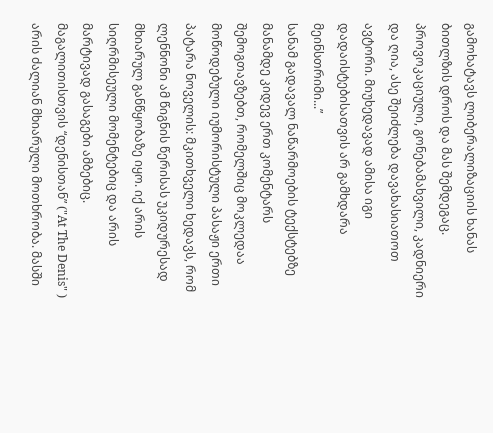გამოხატავს ლიბერალიზაციის ხანას ბითლზის დროს და მას შემდეგაც. პროვოკაციული, გონებამახვილი, კადნიერი და ღია, ასე შეიძლება დავახასიათოთ ავტორი. მიუხედავად ამისა იგი დადაისტებისათვის არ გამხდარა მეინსთრიმი...”
სანამ გადავალ ნაწარმოების ტექსტებზე მანამდე კიდევ ერთ კომენტარს შემოგთავზებთ, რომელშიც მოკლედაა მოწოდებული იუმორისტული პასაჟი ერთი პატარა ნოველის: მკითხველი ხედავს, რომ ლენნონი ამ წიგნის წერისას უკიდურესად მხიარულ განწყობაზე იყო. იქ არის სიღრმისეული მომენტებიც და არის მარტივად გასაგები ამბებიც. მაგალითისთვის “დენისთან” ("At The Denis" ) არის ძალიან მხიარული მოთხრობა. მასში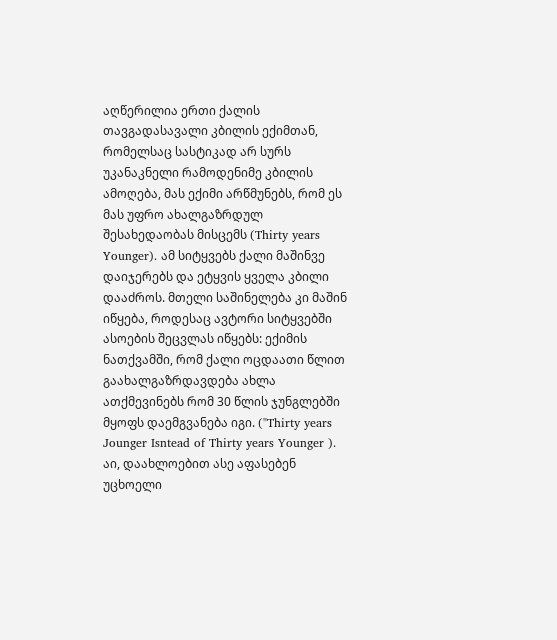აღწერილია ერთი ქალის თავგადასავალი კბილის ექიმთან, რომელსაც სასტიკად არ სურს უკანაკნელი რამოდენიმე კბილის ამოღება, მას ექიმი არწმუნებს, რომ ეს მას უფრო ახალგაზრდულ შესახედაობას მისცემს (Thirty years Younger). ამ სიტყვებს ქალი მაშინვე დაიჯერებს და ეტყვის ყველა კბილი დააძროს. მთელი საშინელება კი მაშინ იწყება, როდესაც ავტორი სიტყვებში ასოების შეცვლას იწყებს: ექიმის ნათქვამში, რომ ქალი ოცდაათი წლით გაახალგაზრდავდება ახლა ათქმევინებს რომ 30 წლის ჯუნგლებში მყოფს დაემგვანება იგი. ("Thirty years Jounger Isntead of Thirty years Younger ).
აი, დაახლოებით ასე აფასებენ უცხოელი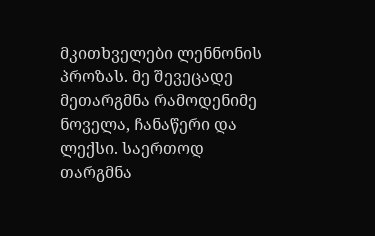მკითხველები ლენნონის პროზას. მე შევეცადე მეთარგმნა რამოდენიმე ნოველა, ჩანაწერი და ლექსი. საერთოდ თარგმნა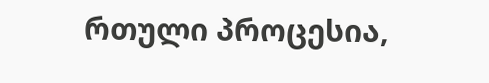რთული პროცესია,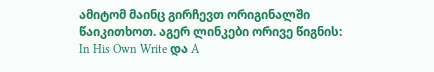ამიტომ მაინც გირჩევთ ორიგინალში წაიკითხოთ. აგერ ლინკები ორივე წიგნის: In His Own Write და A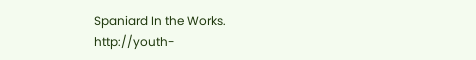Spaniard In the Works.
http://youth-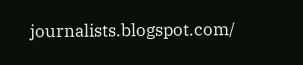journalists.blogspot.com/